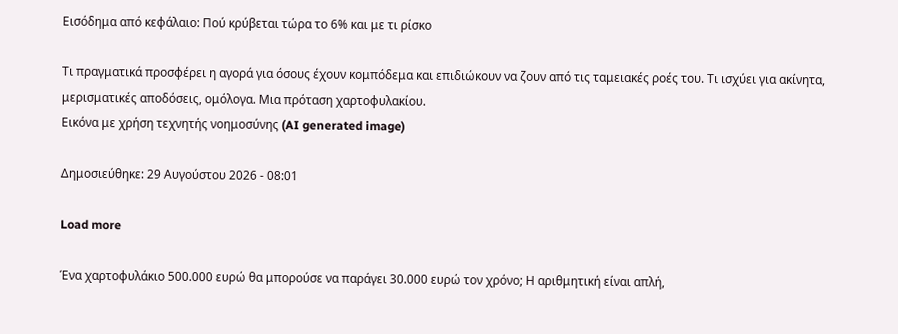Εισόδημα από κεφάλαιο: Πού κρύβεται τώρα το 6% και με τι ρίσκο

Τι πραγματικά προσφέρει η αγορά για όσους έχουν κομπόδεμα και επιδιώκουν να ζουν από τις ταμειακές ροές του. Tι ισχύει για ακίνητα, μερισματικές αποδόσεις, ομόλογα. Μια πρόταση χαρτοφυλακίου.
Εικόνα με χρήση τεχνητής νοημοσύνης (AI generated image)

Δημοσιεύθηκε: 29 Αυγούστου 2026 - 08:01

Load more

Ένα χαρτοφυλάκιο 500.000 ευρώ θα μπορούσε να παράγει 30.000 ευρώ τον χρόνο; Η αριθμητική είναι απλή,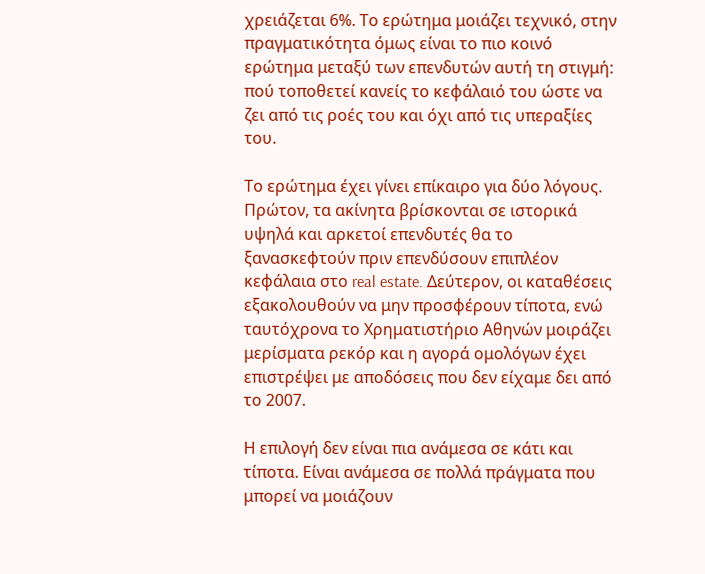χρειάζεται 6%. Το ερώτημα μοιάζει τεχνικό, στην πραγματικότητα όμως είναι το πιο κοινό ερώτημα μεταξύ των επενδυτών αυτή τη στιγμή: πού τοποθετεί κανείς το κεφάλαιό του ώστε να ζει από τις ροές του και όχι από τις υπεραξίες του.

Το ερώτημα έχει γίνει επίκαιρο για δύο λόγους. Πρώτον, τα ακίνητα βρίσκονται σε ιστορικά υψηλά και αρκετοί επενδυτές θα το ξανασκεφτούν πριν επενδύσουν επιπλέον κεφάλαια στο real estate. Δεύτερον, οι καταθέσεις εξακολουθούν να μην προσφέρουν τίποτα, ενώ ταυτόχρονα το Χρηματιστήριο Αθηνών μοιράζει μερίσματα ρεκόρ και η αγορά ομολόγων έχει επιστρέψει με αποδόσεις που δεν είχαμε δει από το 2007.

Η επιλογή δεν είναι πια ανάμεσα σε κάτι και τίποτα. Είναι ανάμεσα σε πολλά πράγματα που μπορεί να μοιάζουν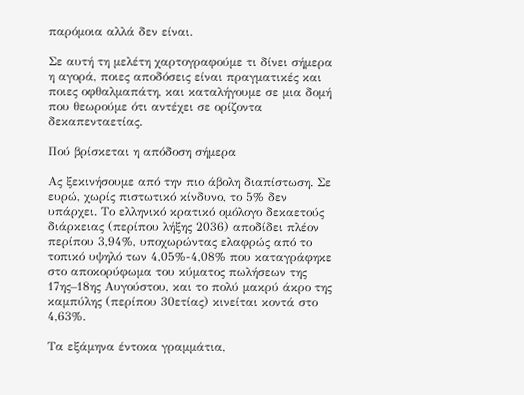παρόμοια αλλά δεν είναι.

Σε αυτή τη μελέτη χαρτογραφούμε τι δίνει σήμερα η αγορά, ποιες αποδόσεις είναι πραγματικές και ποιες οφθαλμαπάτη, και καταλήγουμε σε μια δομή που θεωρούμε ότι αντέχει σε ορίζοντα δεκαπενταετίας.

Πού βρίσκεται η απόδοση σήμερα

Ας ξεκινήσουμε από την πιο άβολη διαπίστωση. Σε ευρώ, χωρίς πιστωτικό κίνδυνο, το 5% δεν υπάρχει. Το ελληνικό κρατικό ομόλογο δεκαετούς διάρκειας (περίπου λήξης 2036) αποδίδει πλέον περίπου 3,94%, υποχωρώντας ελαφρώς από το τοπικό υψηλό των 4,05%-4,08% που καταγράφηκε στο αποκορύφωμα του κύματος πωλήσεων της 17ης–18ης Αυγούστου, και το πολύ μακρύ άκρο της καμπύλης (περίπου 30ετίας) κινείται κοντά στο 4,63%.

Τα εξάμηνα έντοκα γραμμάτια,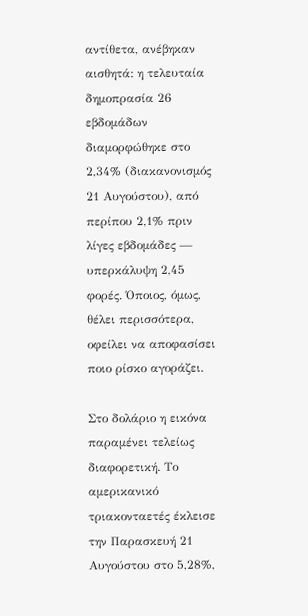αντίθετα, ανέβηκαν αισθητά: η τελευταία δημοπρασία 26 εβδομάδων διαμορφώθηκε στο 2,34% (διακανονισμός 21 Αυγούστου), από περίπου 2,1% πριν λίγες εβδομάδες — υπερκάλυψη 2,45 φορές. Όποιος, όμως, θέλει περισσότερα, οφείλει να αποφασίσει ποιο ρίσκο αγοράζει.

Στο δολάριο η εικόνα παραμένει τελείως διαφορετική. Το αμερικανικό τριακονταετές έκλεισε την Παρασκευή 21 Αυγούστου στο 5,28%,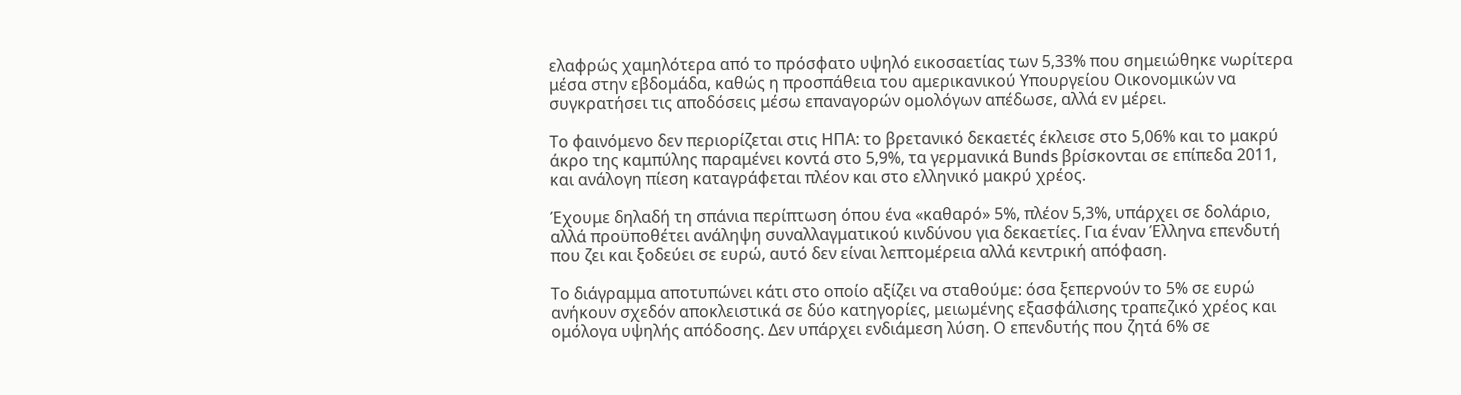ελαφρώς χαμηλότερα από το πρόσφατο υψηλό εικοσαετίας των 5,33% που σημειώθηκε νωρίτερα μέσα στην εβδομάδα, καθώς η προσπάθεια του αμερικανικού Υπουργείου Οικονομικών να συγκρατήσει τις αποδόσεις μέσω επαναγορών ομολόγων απέδωσε, αλλά εν μέρει.

Το φαινόμενο δεν περιορίζεται στις ΗΠΑ: το βρετανικό δεκαετές έκλεισε στο 5,06% και το μακρύ άκρο της καμπύλης παραμένει κοντά στο 5,9%, τα γερμανικά Bunds βρίσκονται σε επίπεδα 2011, και ανάλογη πίεση καταγράφεται πλέον και στο ελληνικό μακρύ χρέος.

Έχουμε δηλαδή τη σπάνια περίπτωση όπου ένα «καθαρό» 5%, πλέον 5,3%, υπάρχει σε δολάριο, αλλά προϋποθέτει ανάληψη συναλλαγματικού κινδύνου για δεκαετίες. Για έναν Έλληνα επενδυτή που ζει και ξοδεύει σε ευρώ, αυτό δεν είναι λεπτομέρεια αλλά κεντρική απόφαση.

Το διάγραμμα αποτυπώνει κάτι στο οποίο αξίζει να σταθούμε: όσα ξεπερνούν το 5% σε ευρώ ανήκουν σχεδόν αποκλειστικά σε δύο κατηγορίες, μειωμένης εξασφάλισης τραπεζικό χρέος και ομόλογα υψηλής απόδοσης. Δεν υπάρχει ενδιάμεση λύση. Ο επενδυτής που ζητά 6% σε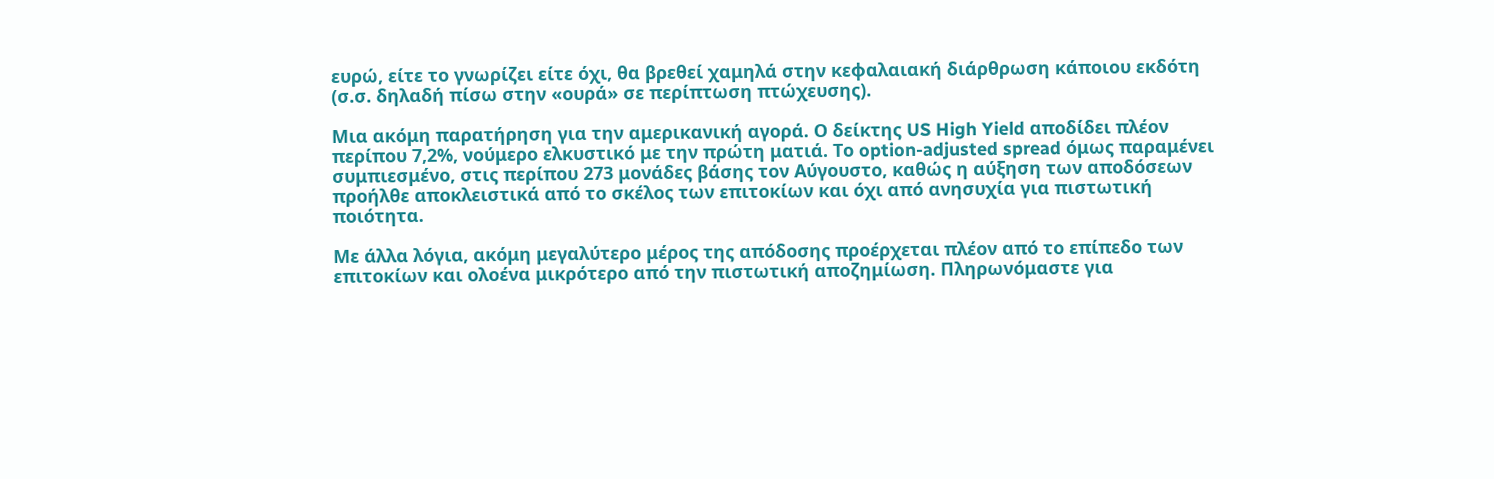ευρώ, είτε το γνωρίζει είτε όχι, θα βρεθεί χαμηλά στην κεφαλαιακή διάρθρωση κάποιου εκδότη (σ.σ. δηλαδή πίσω στην «ουρά» σε περίπτωση πτώχευσης).

Μια ακόμη παρατήρηση για την αμερικανική αγορά. Ο δείκτης US High Yield αποδίδει πλέον περίπου 7,2%, νούμερο ελκυστικό με την πρώτη ματιά. Το option-adjusted spread όμως παραμένει συμπιεσμένο, στις περίπου 273 μονάδες βάσης τον Αύγουστο, καθώς η αύξηση των αποδόσεων προήλθε αποκλειστικά από το σκέλος των επιτοκίων και όχι από ανησυχία για πιστωτική ποιότητα.

Με άλλα λόγια, ακόμη μεγαλύτερο μέρος της απόδοσης προέρχεται πλέον από το επίπεδο των επιτοκίων και ολοένα μικρότερο από την πιστωτική αποζημίωση. Πληρωνόμαστε για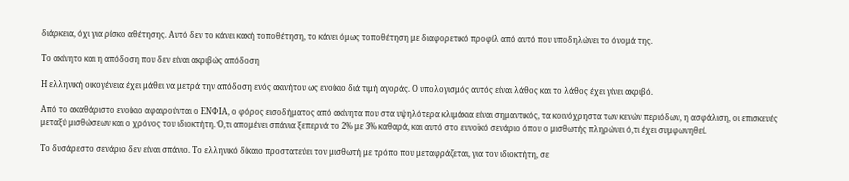διάρκεια, όχι για ρίσκο αθέτησης. Αυτό δεν το κάνει κακή τοποθέτηση, το κάνει όμως τοποθέτηση με διαφορετικό προφίλ από αυτό που υποδηλώνει το όνομά της.

Το ακίνητο και η απόδοση που δεν είναι ακριβώς απόδοση

Η ελληνική οικογένεια έχει μάθει να μετρά την απόδοση ενός ακινήτου ως ενοίκιο διά τιμή αγοράς. Ο υπολογισμός αυτός είναι λάθος και το λάθος έχει γίνει ακριβό.

Από το ακαθάριστο ενοίκιο αφαιρούνται ο ΕΝΦΙΑ, ο φόρος εισοδήματος από ακίνητα που στα υψηλότερα κλιμάκια είναι σημαντικός, τα κοινόχρηστα των κενών περιόδων, η ασφάλιση, οι επισκευές μεταξύ μισθώσεων και ο χρόνος του ιδιοκτήτη. Ό,τι απομένει σπάνια ξεπερνά το 2% με 3% καθαρά, και αυτό στο ευνοϊκό σενάριο όπου ο μισθωτής πληρώνει ό,τι έχει συμφωνηθεί.

Το δυσάρεστο σενάριο δεν είναι σπάνιο. Το ελληνικό δίκαιο προστατεύει τον μισθωτή με τρόπο που μεταφράζεται, για τον ιδιοκτήτη, σε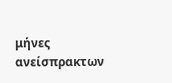μήνες ανείσπρακτων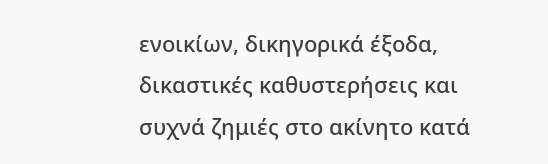ενοικίων, δικηγορικά έξοδα, δικαστικές καθυστερήσεις και συχνά ζημιές στο ακίνητο κατά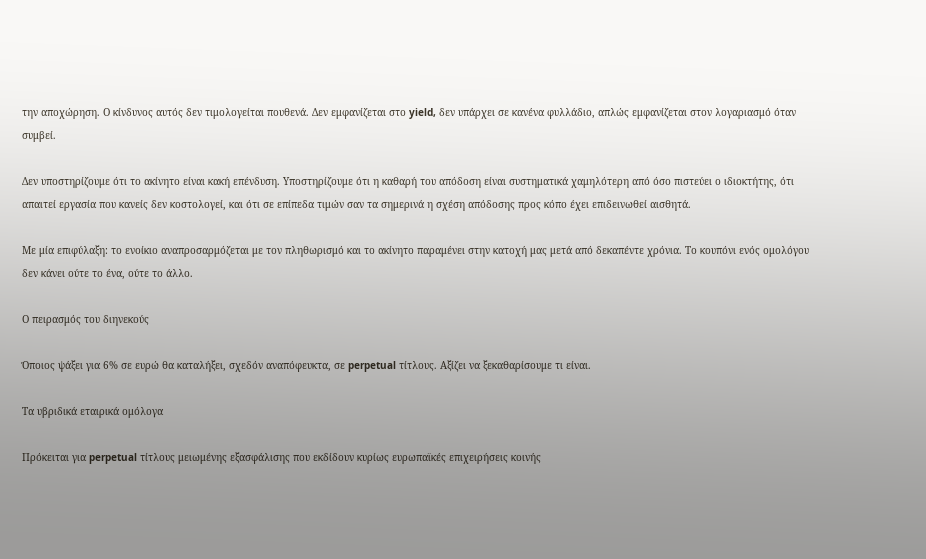την αποχώρηση. Ο κίνδυνος αυτός δεν τιμολογείται πουθενά. Δεν εμφανίζεται στο yield, δεν υπάρχει σε κανένα φυλλάδιο, απλώς εμφανίζεται στον λογαριασμό όταν συμβεί.

Δεν υποστηρίζουμε ότι το ακίνητο είναι κακή επένδυση. Υποστηρίζουμε ότι η καθαρή του απόδοση είναι συστηματικά χαμηλότερη από όσο πιστεύει ο ιδιοκτήτης, ότι απαιτεί εργασία που κανείς δεν κοστολογεί, και ότι σε επίπεδα τιμών σαν τα σημερινά η σχέση απόδοσης προς κόπο έχει επιδεινωθεί αισθητά.

Με μία επιφύλαξη: το ενοίκιο αναπροσαρμόζεται με τον πληθωρισμό και το ακίνητο παραμένει στην κατοχή μας μετά από δεκαπέντε χρόνια. Το κουπόνι ενός ομολόγου δεν κάνει ούτε το ένα, ούτε το άλλο.

Ο πειρασμός του διηνεκούς

Όποιος ψάξει για 6% σε ευρώ θα καταλήξει, σχεδόν αναπόφευκτα, σε perpetual τίτλους. Αξίζει να ξεκαθαρίσουμε τι είναι.

Τα υβριδικά εταιρικά ομόλογα

Πρόκειται για perpetual τίτλους μειωμένης εξασφάλισης που εκδίδουν κυρίως ευρωπαϊκές επιχειρήσεις κοινής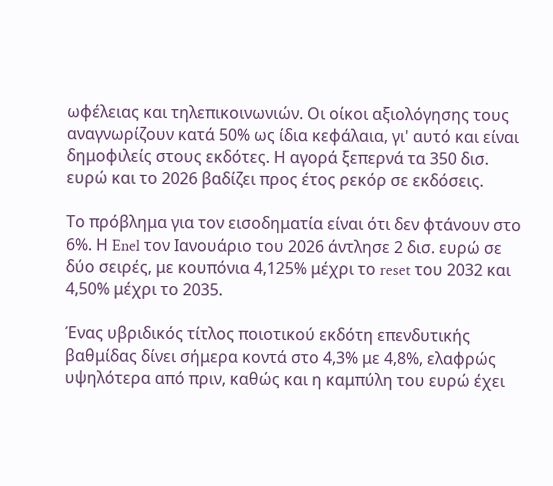ωφέλειας και τηλεπικοινωνιών. Οι οίκοι αξιολόγησης τους αναγνωρίζουν κατά 50% ως ίδια κεφάλαια, γι' αυτό και είναι δημοφιλείς στους εκδότες. Η αγορά ξεπερνά τα 350 δισ. ευρώ και το 2026 βαδίζει προς έτος ρεκόρ σε εκδόσεις.

Το πρόβλημα για τον εισοδηματία είναι ότι δεν φτάνουν στο 6%. Η Enel τον Ιανουάριο του 2026 άντλησε 2 δισ. ευρώ σε δύο σειρές, με κουπόνια 4,125% μέχρι το reset του 2032 και 4,50% μέχρι το 2035.

Ένας υβριδικός τίτλος ποιοτικού εκδότη επενδυτικής βαθμίδας δίνει σήμερα κοντά στο 4,3% με 4,8%, ελαφρώς υψηλότερα από πριν, καθώς και η καμπύλη του ευρώ έχει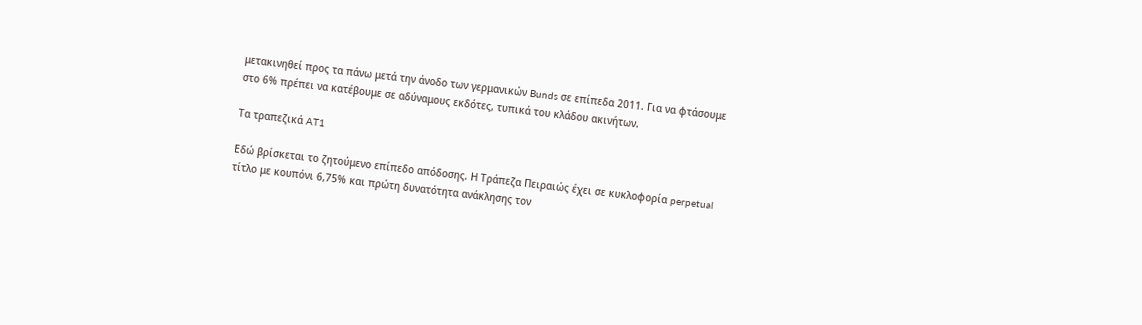μετακινηθεί προς τα πάνω μετά την άνοδο των γερμανικών Bunds σε επίπεδα 2011. Για να φτάσουμε στο 6% πρέπει να κατέβουμε σε αδύναμους εκδότες, τυπικά του κλάδου ακινήτων.

Τα τραπεζικά AT1

Εδώ βρίσκεται το ζητούμενο επίπεδο απόδοσης. Η Τράπεζα Πειραιώς έχει σε κυκλοφορία perpetual τίτλο με κουπόνι 6,75% και πρώτη δυνατότητα ανάκλησης τον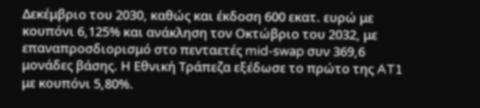Δεκέμβριο του 2030, καθώς και έκδοση 600 εκατ. ευρώ με κουπόνι 6,125% και ανάκληση τον Οκτώβριο του 2032, με επαναπροσδιορισμό στο πενταετές mid-swap συν 369,6 μονάδες βάσης. Η Εθνική Τράπεζα εξέδωσε το πρώτο της AT1 με κουπόνι 5,80%.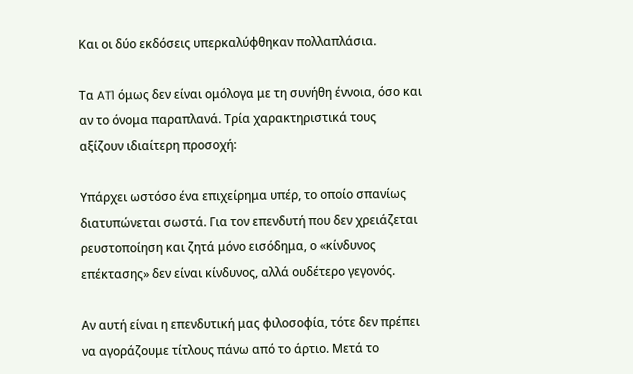Και οι δύο εκδόσεις υπερκαλύφθηκαν πολλαπλάσια.

Τα AT1 όμως δεν είναι ομόλογα με τη συνήθη έννοια, όσο και αν το όνομα παραπλανά. Τρία χαρακτηριστικά τους αξίζουν ιδιαίτερη προσοχή:

Υπάρχει ωστόσο ένα επιχείρημα υπέρ, το οποίο σπανίως διατυπώνεται σωστά. Για τον επενδυτή που δεν χρειάζεται ρευστοποίηση και ζητά μόνο εισόδημα, ο «κίνδυνος επέκτασης» δεν είναι κίνδυνος, αλλά ουδέτερο γεγονός.

Αν αυτή είναι η επενδυτική μας φιλοσοφία, τότε δεν πρέπει να αγοράζουμε τίτλους πάνω από το άρτιο. Μετά το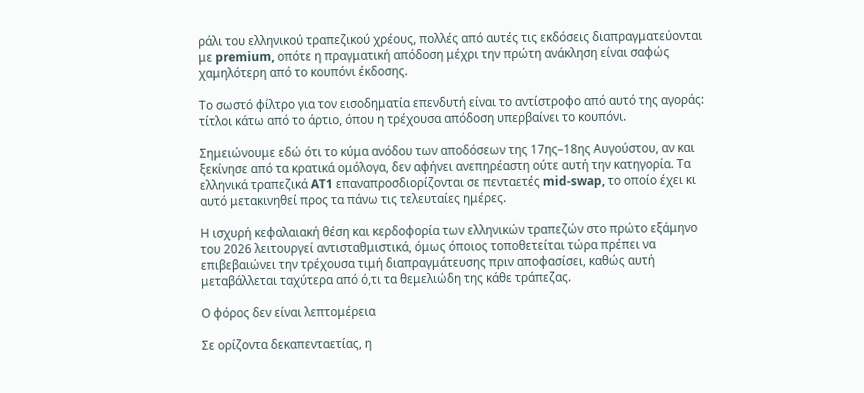ράλι του ελληνικού τραπεζικού χρέους, πολλές από αυτές τις εκδόσεις διαπραγματεύονται με premium, οπότε η πραγματική απόδοση μέχρι την πρώτη ανάκληση είναι σαφώς χαμηλότερη από το κουπόνι έκδοσης.

Το σωστό φίλτρο για τον εισοδηματία επενδυτή είναι το αντίστροφο από αυτό της αγοράς: τίτλοι κάτω από το άρτιο, όπου η τρέχουσα απόδοση υπερβαίνει το κουπόνι.

Σημειώνουμε εδώ ότι το κύμα ανόδου των αποδόσεων της 17ης–18ης Αυγούστου, αν και ξεκίνησε από τα κρατικά ομόλογα, δεν αφήνει ανεπηρέαστη ούτε αυτή την κατηγορία. Τα ελληνικά τραπεζικά AT1 επαναπροσδιορίζονται σε πενταετές mid-swap, το οποίο έχει κι αυτό μετακινηθεί προς τα πάνω τις τελευταίες ημέρες.

Η ισχυρή κεφαλαιακή θέση και κερδοφορία των ελληνικών τραπεζών στο πρώτο εξάμηνο του 2026 λειτουργεί αντισταθμιστικά, όμως όποιος τοποθετείται τώρα πρέπει να επιβεβαιώνει την τρέχουσα τιμή διαπραγμάτευσης πριν αποφασίσει, καθώς αυτή μεταβάλλεται ταχύτερα από ό,τι τα θεμελιώδη της κάθε τράπεζας.

Ο φόρος δεν είναι λεπτομέρεια

Σε ορίζοντα δεκαπενταετίας, η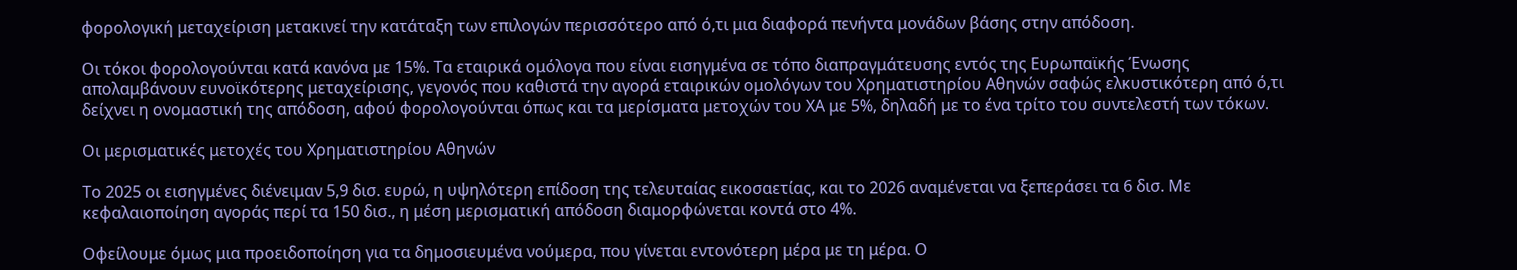φορολογική μεταχείριση μετακινεί την κατάταξη των επιλογών περισσότερο από ό,τι μια διαφορά πενήντα μονάδων βάσης στην απόδοση.

Οι τόκοι φορολογούνται κατά κανόνα με 15%. Τα εταιρικά ομόλογα που είναι εισηγμένα σε τόπο διαπραγμάτευσης εντός της Ευρωπαϊκής Ένωσης απολαμβάνουν ευνοϊκότερης μεταχείρισης, γεγονός που καθιστά την αγορά εταιρικών ομολόγων του Χρηματιστηρίου Αθηνών σαφώς ελκυστικότερη από ό,τι δείχνει η ονομαστική της απόδοση, αφού φορολογούνται όπως και τα μερίσματα μετοχών του ΧΑ με 5%, δηλαδή με το ένα τρίτο του συντελεστή των τόκων.

Οι μερισματικές μετοχές του Χρηματιστηρίου Αθηνών

Το 2025 οι εισηγμένες διένειμαν 5,9 δισ. ευρώ, η υψηλότερη επίδοση της τελευταίας εικοσαετίας, και το 2026 αναμένεται να ξεπεράσει τα 6 δισ. Με κεφαλαιοποίηση αγοράς περί τα 150 δισ., η μέση μερισματική απόδοση διαμορφώνεται κοντά στο 4%.

Οφείλουμε όμως μια προειδοποίηση για τα δημοσιευμένα νούμερα, που γίνεται εντονότερη μέρα με τη μέρα. Ο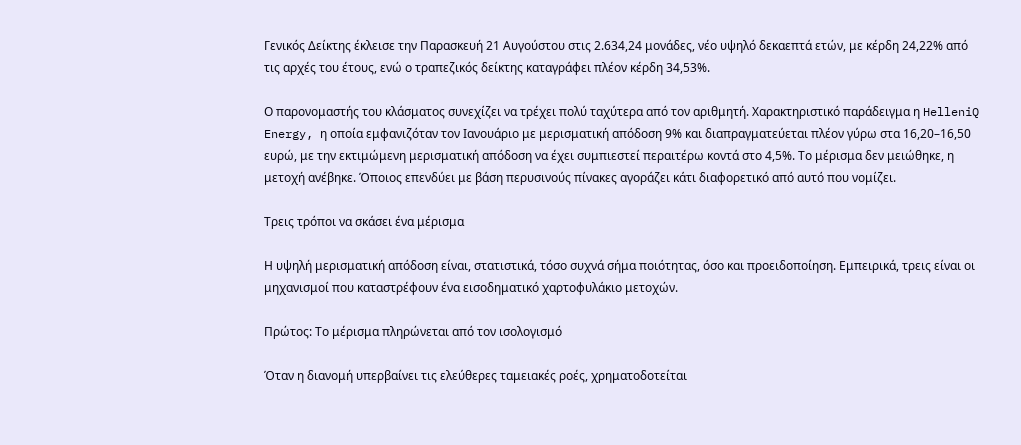Γενικός Δείκτης έκλεισε την Παρασκευή 21 Αυγούστου στις 2.634,24 μονάδες, νέο υψηλό δεκαεπτά ετών, με κέρδη 24,22% από τις αρχές του έτους, ενώ ο τραπεζικός δείκτης καταγράφει πλέον κέρδη 34,53%.

Ο παρονομαστής του κλάσματος συνεχίζει να τρέχει πολύ ταχύτερα από τον αριθμητή. Χαρακτηριστικό παράδειγμα η HelleniQ Energy, η οποία εμφανιζόταν τον Ιανουάριο με μερισματική απόδοση 9% και διαπραγματεύεται πλέον γύρω στα 16,20–16,50 ευρώ, με την εκτιμώμενη μερισματική απόδοση να έχει συμπιεστεί περαιτέρω κοντά στο 4,5%. Το μέρισμα δεν μειώθηκε, η μετοχή ανέβηκε. Όποιος επενδύει με βάση περυσινούς πίνακες αγοράζει κάτι διαφορετικό από αυτό που νομίζει.

Τρεις τρόποι να σκάσει ένα μέρισμα

Η υψηλή μερισματική απόδοση είναι, στατιστικά, τόσο συχνά σήμα ποιότητας, όσο και προειδοποίηση. Εμπειρικά, τρεις είναι οι μηχανισμοί που καταστρέφουν ένα εισοδηματικό χαρτοφυλάκιο μετοχών.

Πρώτος: Tο μέρισμα πληρώνεται από τον ισολογισμό

Όταν η διανομή υπερβαίνει τις ελεύθερες ταμειακές ροές, χρηματοδοτείται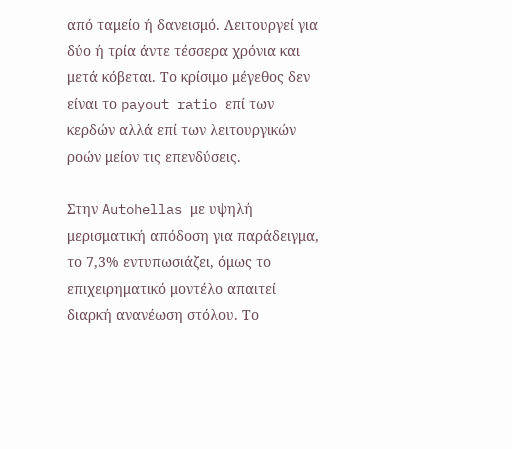από ταμείο ή δανεισμό. Λειτουργεί για δύο ή τρία άντε τέσσερα χρόνια και μετά κόβεται. Το κρίσιμο μέγεθος δεν είναι το payout ratio επί των κερδών αλλά επί των λειτουργικών ροών μείον τις επενδύσεις.

Στην Autohellas με υψηλή μερισματική απόδοση για παράδειγμα, το 7,3% εντυπωσιάζει, όμως το επιχειρηματικό μοντέλο απαιτεί διαρκή ανανέωση στόλου. Το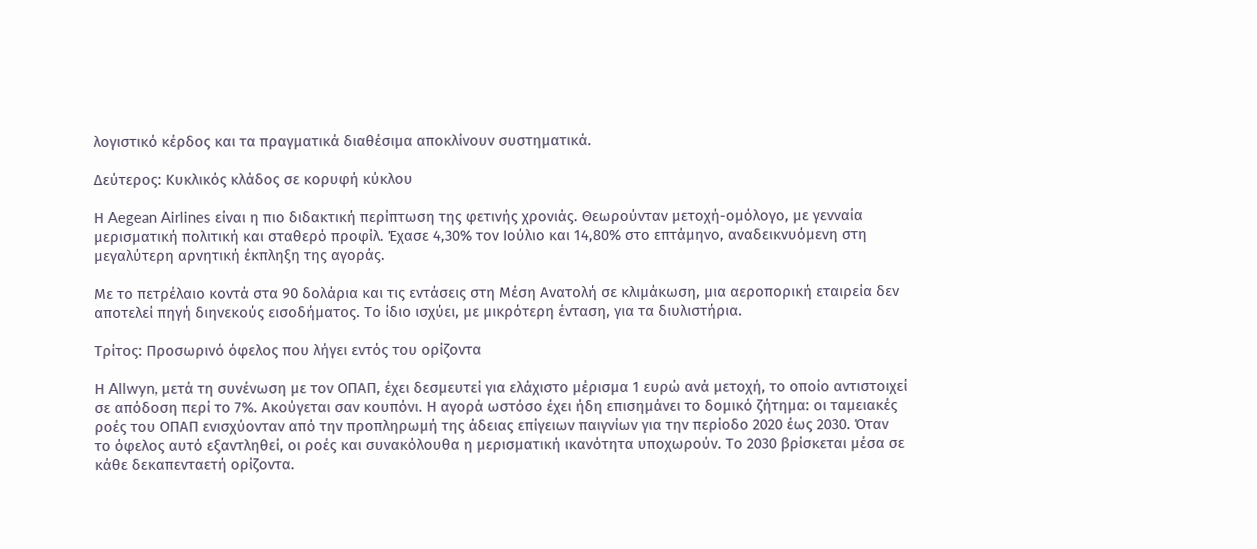λογιστικό κέρδος και τα πραγματικά διαθέσιμα αποκλίνουν συστηματικά.

Δεύτερος: Kυκλικός κλάδος σε κορυφή κύκλου

Η Aegean Airlines είναι η πιο διδακτική περίπτωση της φετινής χρονιάς. Θεωρούνταν μετοχή-ομόλογο, με γενναία μερισματική πολιτική και σταθερό προφίλ. Έχασε 4,30% τον Ιούλιο και 14,80% στο επτάμηνο, αναδεικνυόμενη στη μεγαλύτερη αρνητική έκπληξη της αγοράς.

Με το πετρέλαιο κοντά στα 90 δολάρια και τις εντάσεις στη Μέση Ανατολή σε κλιμάκωση, μια αεροπορική εταιρεία δεν αποτελεί πηγή διηνεκούς εισοδήματος. Το ίδιο ισχύει, με μικρότερη ένταση, για τα διυλιστήρια.

Τρίτος: Προσωρινό όφελος που λήγει εντός του ορίζοντα

Η Allwyn, μετά τη συνένωση με τον ΟΠΑΠ, έχει δεσμευτεί για ελάχιστο μέρισμα 1 ευρώ ανά μετοχή, το οποίο αντιστοιχεί σε απόδοση περί το 7%. Ακούγεται σαν κουπόνι. Η αγορά ωστόσο έχει ήδη επισημάνει το δομικό ζήτημα: οι ταμειακές ροές του ΟΠΑΠ ενισχύονταν από την προπληρωμή της άδειας επίγειων παιγνίων για την περίοδο 2020 έως 2030. Όταν το όφελος αυτό εξαντληθεί, οι ροές και συνακόλουθα η μερισματική ικανότητα υποχωρούν. Το 2030 βρίσκεται μέσα σε κάθε δεκαπενταετή ορίζοντα.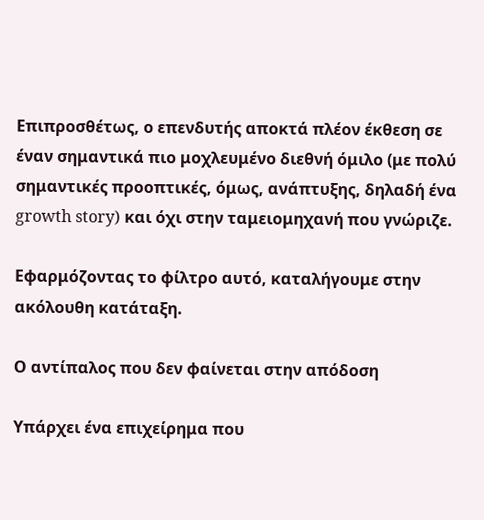Επιπροσθέτως, ο επενδυτής αποκτά πλέον έκθεση σε έναν σημαντικά πιο μοχλευμένο διεθνή όμιλο (με πολύ σημαντικές προοπτικές, όμως, ανάπτυξης, δηλαδή ένα growth story) και όχι στην ταμειομηχανή που γνώριζε.

Εφαρμόζοντας το φίλτρο αυτό, καταλήγουμε στην ακόλουθη κατάταξη.

Ο αντίπαλος που δεν φαίνεται στην απόδοση

Υπάρχει ένα επιχείρημα που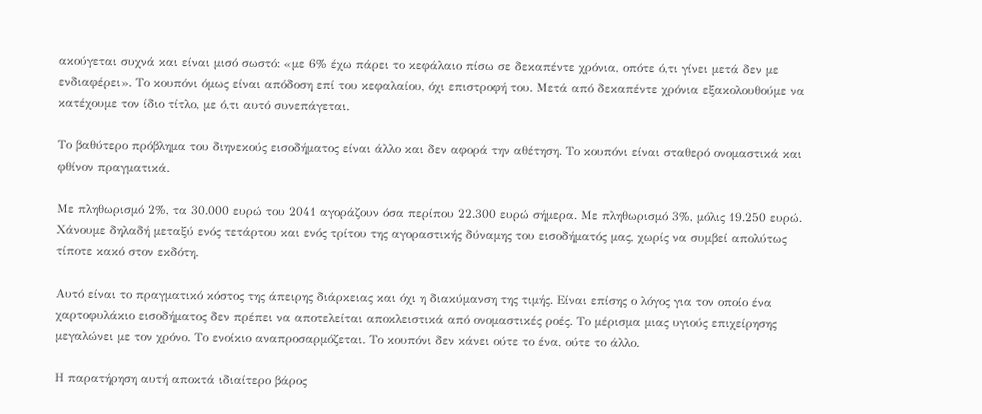ακούγεται συχνά και είναι μισό σωστό: «με 6% έχω πάρει το κεφάλαιο πίσω σε δεκαπέντε χρόνια, οπότε ό,τι γίνει μετά δεν με ενδιαφέρει». Το κουπόνι όμως είναι απόδοση επί του κεφαλαίου, όχι επιστροφή του. Μετά από δεκαπέντε χρόνια εξακολουθούμε να κατέχουμε τον ίδιο τίτλο, με ό,τι αυτό συνεπάγεται.

Το βαθύτερο πρόβλημα του διηνεκούς εισοδήματος είναι άλλο και δεν αφορά την αθέτηση. Το κουπόνι είναι σταθερό ονομαστικά και φθίνον πραγματικά.

Με πληθωρισμό 2%, τα 30.000 ευρώ του 2041 αγοράζουν όσα περίπου 22.300 ευρώ σήμερα. Με πληθωρισμό 3%, μόλις 19.250 ευρώ. Χάνουμε δηλαδή μεταξύ ενός τετάρτου και ενός τρίτου της αγοραστικής δύναμης του εισοδήματός μας, χωρίς να συμβεί απολύτως τίποτε κακό στον εκδότη.

Αυτό είναι το πραγματικό κόστος της άπειρης διάρκειας και όχι η διακύμανση της τιμής. Είναι επίσης ο λόγος για τον οποίο ένα χαρτοφυλάκιο εισοδήματος δεν πρέπει να αποτελείται αποκλειστικά από ονομαστικές ροές. Το μέρισμα μιας υγιούς επιχείρησης μεγαλώνει με τον χρόνο. Το ενοίκιο αναπροσαρμόζεται. Το κουπόνι δεν κάνει ούτε το ένα, ούτε το άλλο.

Η παρατήρηση αυτή αποκτά ιδιαίτερο βάρος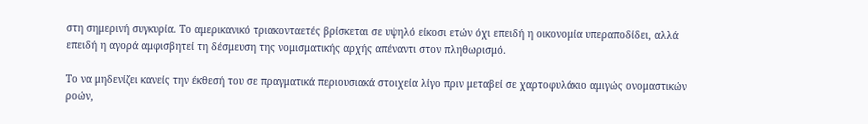στη σημερινή συγκυρία. Το αμερικανικό τριακονταετές βρίσκεται σε υψηλό είκοσι ετών όχι επειδή η οικονομία υπεραποδίδει, αλλά επειδή η αγορά αμφισβητεί τη δέσμευση της νομισματικής αρχής απέναντι στον πληθωρισμό.

Το να μηδενίζει κανείς την έκθεσή του σε πραγματικά περιουσιακά στοιχεία λίγο πριν μεταβεί σε χαρτοφυλάκιο αμιγώς ονομαστικών ροών,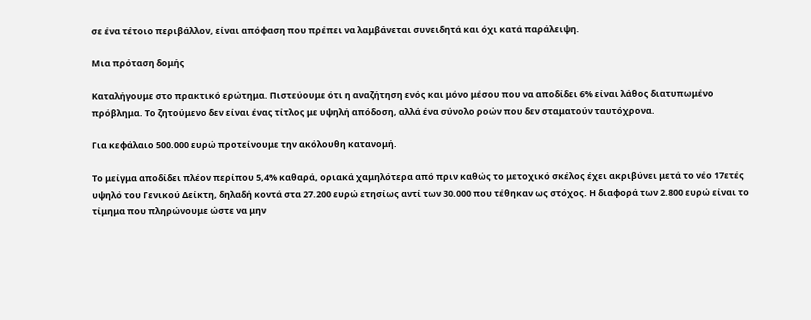σε ένα τέτοιο περιβάλλον, είναι απόφαση που πρέπει να λαμβάνεται συνειδητά και όχι κατά παράλειψη.

Μια πρόταση δομής

Καταλήγουμε στο πρακτικό ερώτημα. Πιστεύουμε ότι η αναζήτηση ενός και μόνο μέσου που να αποδίδει 6% είναι λάθος διατυπωμένο πρόβλημα. Το ζητούμενο δεν είναι ένας τίτλος με υψηλή απόδοση, αλλά ένα σύνολο ροών που δεν σταματούν ταυτόχρονα.

Για κεφάλαιο 500.000 ευρώ προτείνουμε την ακόλουθη κατανομή.

Το μείγμα αποδίδει πλέον περίπου 5,4% καθαρά, οριακά χαμηλότερα από πριν καθώς το μετοχικό σκέλος έχει ακριβύνει μετά το νέο 17ετές υψηλό του Γενικού Δείκτη, δηλαδή κοντά στα 27.200 ευρώ ετησίως αντί των 30.000 που τέθηκαν ως στόχος. Η διαφορά των 2.800 ευρώ είναι το τίμημα που πληρώνουμε ώστε να μην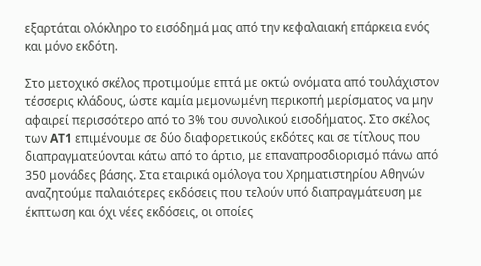εξαρτάται ολόκληρο το εισόδημά μας από την κεφαλαιακή επάρκεια ενός και μόνο εκδότη.

Στο μετοχικό σκέλος προτιμούμε επτά με οκτώ ονόματα από τουλάχιστον τέσσερις κλάδους, ώστε καμία μεμονωμένη περικοπή μερίσματος να μην αφαιρεί περισσότερο από το 3% του συνολικού εισοδήματος. Στο σκέλος των AT1 επιμένουμε σε δύο διαφορετικούς εκδότες και σε τίτλους που διαπραγματεύονται κάτω από το άρτιο, με επαναπροσδιορισμό πάνω από 350 μονάδες βάσης. Στα εταιρικά ομόλογα του Χρηματιστηρίου Αθηνών αναζητούμε παλαιότερες εκδόσεις που τελούν υπό διαπραγμάτευση με έκπτωση και όχι νέες εκδόσεις, οι οποίες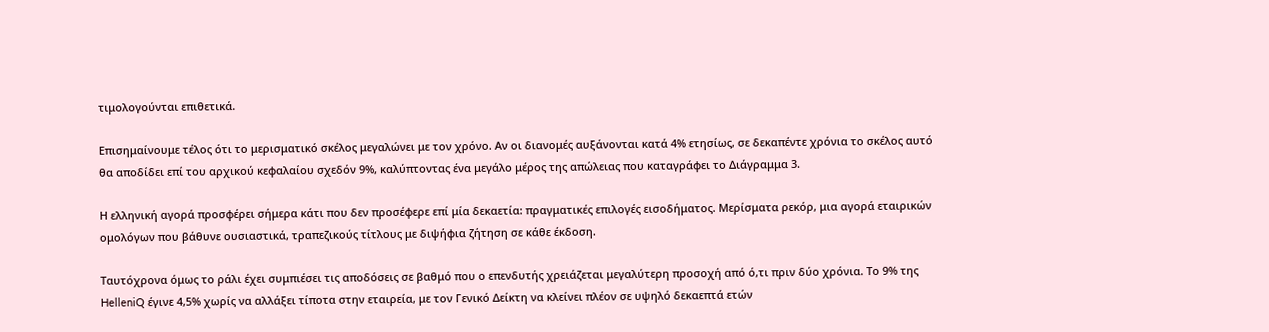τιμολογούνται επιθετικά.

Επισημαίνουμε τέλος ότι το μερισματικό σκέλος μεγαλώνει με τον χρόνο. Αν οι διανομές αυξάνονται κατά 4% ετησίως, σε δεκαπέντε χρόνια το σκέλος αυτό θα αποδίδει επί του αρχικού κεφαλαίου σχεδόν 9%, καλύπτοντας ένα μεγάλο μέρος της απώλειας που καταγράφει το Διάγραμμα 3.

Η ελληνική αγορά προσφέρει σήμερα κάτι που δεν προσέφερε επί μία δεκαετία: πραγματικές επιλογές εισοδήματος. Μερίσματα ρεκόρ, μια αγορά εταιρικών ομολόγων που βάθυνε ουσιαστικά, τραπεζικούς τίτλους με διψήφια ζήτηση σε κάθε έκδοση.

Ταυτόχρονα όμως το ράλι έχει συμπιέσει τις αποδόσεις σε βαθμό που ο επενδυτής χρειάζεται μεγαλύτερη προσοχή από ό,τι πριν δύο χρόνια. Το 9% της HelleniQ έγινε 4,5% χωρίς να αλλάξει τίποτα στην εταιρεία, με τον Γενικό Δείκτη να κλείνει πλέον σε υψηλό δεκαεπτά ετών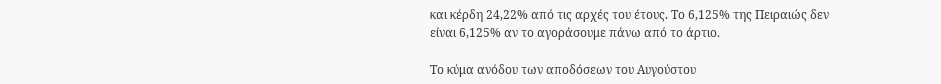και κέρδη 24,22% από τις αρχές του έτους. Το 6,125% της Πειραιώς δεν είναι 6,125% αν το αγοράσουμε πάνω από το άρτιο.

Το κύμα ανόδου των αποδόσεων του Αυγούστου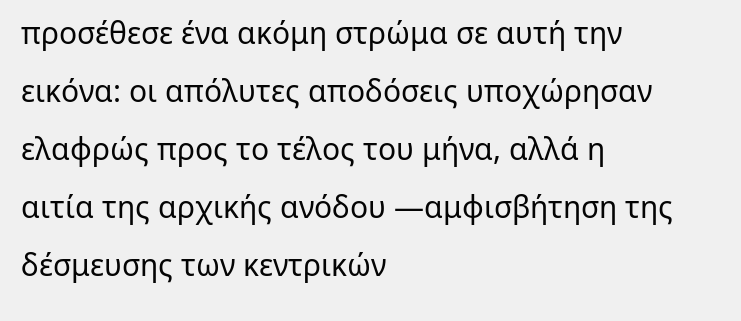προσέθεσε ένα ακόμη στρώμα σε αυτή την εικόνα: οι απόλυτες αποδόσεις υποχώρησαν ελαφρώς προς το τέλος του μήνα, αλλά η αιτία της αρχικής ανόδου —αμφισβήτηση της δέσμευσης των κεντρικών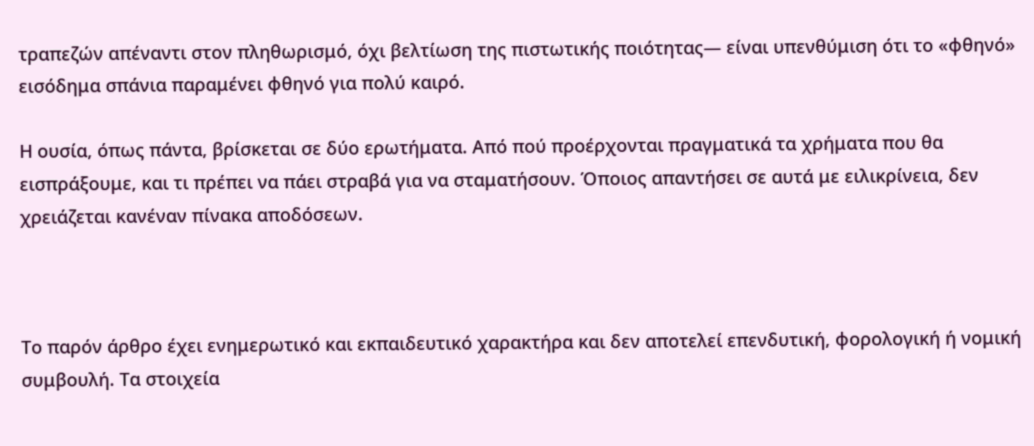τραπεζών απέναντι στον πληθωρισμό, όχι βελτίωση της πιστωτικής ποιότητας— είναι υπενθύμιση ότι το «φθηνό» εισόδημα σπάνια παραμένει φθηνό για πολύ καιρό.

Η ουσία, όπως πάντα, βρίσκεται σε δύο ερωτήματα. Από πού προέρχονται πραγματικά τα χρήματα που θα εισπράξουμε, και τι πρέπει να πάει στραβά για να σταματήσουν. Όποιος απαντήσει σε αυτά με ειλικρίνεια, δεν χρειάζεται κανέναν πίνακα αποδόσεων.



Το παρόν άρθρο έχει ενημερωτικό και εκπαιδευτικό χαρακτήρα και δεν αποτελεί επενδυτική, φορολογική ή νομική συμβουλή. Τα στοιχεία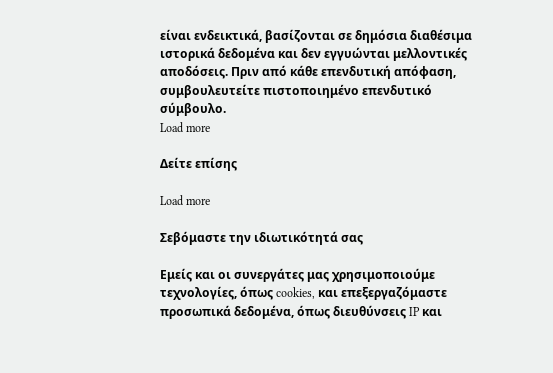είναι ενδεικτικά, βασίζονται σε δημόσια διαθέσιμα ιστορικά δεδομένα και δεν εγγυώνται μελλοντικές αποδόσεις. Πριν από κάθε επενδυτική απόφαση, συμβουλευτείτε πιστοποιημένο επενδυτικό σύμβουλο.
Load more

Δείτε επίσης

Load more

Σεβόμαστε την ιδιωτικότητά σας

Εμείς και οι συνεργάτες μας χρησιμοποιούμε τεχνολογίες, όπως cookies, και επεξεργαζόμαστε προσωπικά δεδομένα, όπως διευθύνσεις IP και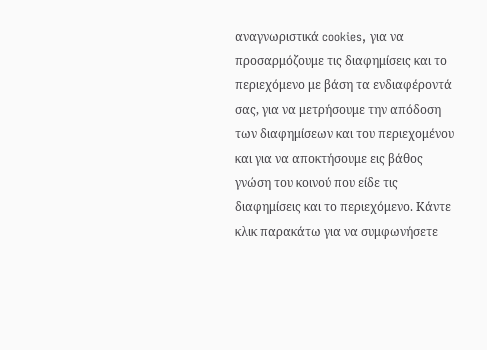αναγνωριστικά cookies, για να προσαρμόζουμε τις διαφημίσεις και το περιεχόμενο με βάση τα ενδιαφέροντά σας, για να μετρήσουμε την απόδοση των διαφημίσεων και του περιεχομένου και για να αποκτήσουμε εις βάθος γνώση του κοινού που είδε τις διαφημίσεις και το περιεχόμενο. Κάντε κλικ παρακάτω για να συμφωνήσετε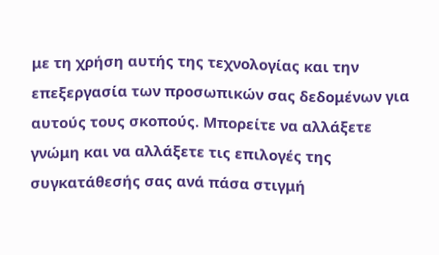με τη χρήση αυτής της τεχνολογίας και την επεξεργασία των προσωπικών σας δεδομένων για αυτούς τους σκοπούς. Μπορείτε να αλλάξετε γνώμη και να αλλάξετε τις επιλογές της συγκατάθεσής σας ανά πάσα στιγμή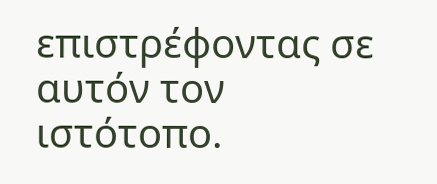επιστρέφοντας σε αυτόν τον ιστότοπο.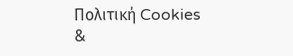Πολιτική Cookies
&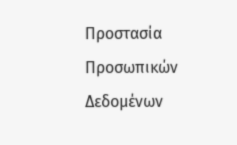Προστασία Προσωπικών Δεδομένων